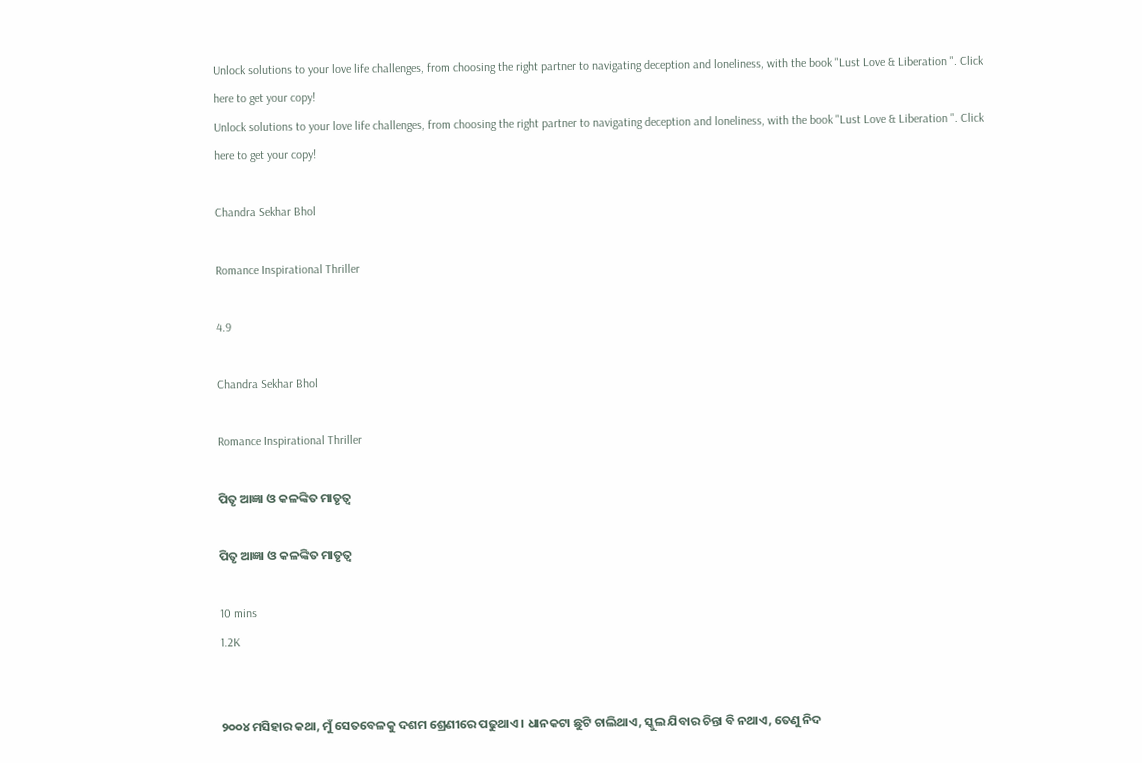Unlock solutions to your love life challenges, from choosing the right partner to navigating deception and loneliness, with the book "Lust Love & Liberation ". Click here to get your copy!
Unlock solutions to your love life challenges, from choosing the right partner to navigating deception and loneliness, with the book "Lust Love & Liberation ". Click here to get your copy!

Chandra Sekhar Bhol

Romance Inspirational Thriller

4.9

Chandra Sekhar Bhol

Romance Inspirational Thriller

ପିତୃ ଆଜ୍ଞା ଓ କଳଙ୍କିତ ମାତୃତ୍ଵ

ପିତୃ ଆଜ୍ଞା ଓ କଳଙ୍କିତ ମାତୃତ୍ଵ

10 mins
1.2K


୨୦୦୪ ମସିହାର କଥା, ମୁଁ ସେତବେଳକୁ ଦଶମ ଶ୍ରେଣୀରେ ପଢୁଥାଏ । ଧାନକଟା ଛୁଟି ଚାଲିଥାଏ, ସ୍କୁଲ ଯିବାର ଚିନ୍ତା ବି ନଥାଏ, ତେଣୁ ନିଦ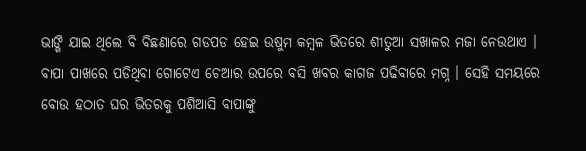ଭାଙ୍ଗି ଯାଇ ଥିଲେ ବି ବିଛଣାରେ ଗଡପଡ ହେଇ ଉଷୁମ କମ୍ବଳ ଭିତରେ ଶୀତୁଆ ସଖାଳର ମଜା ନେଉଥାଏ । ବାପା ପାଖରେ ପଡିଥିବା ଗୋଟେଏ ଚେଆର ଉପରେ ବସି ଖବର କାଗଜ ପଢିବାରେ ମଗ୍ନ । ସେହି ସମୟରେ ବୋଉ ହଠାତ ଘର ଭିତରକୁ ପଶିଆସି ବାପାଙ୍କୁ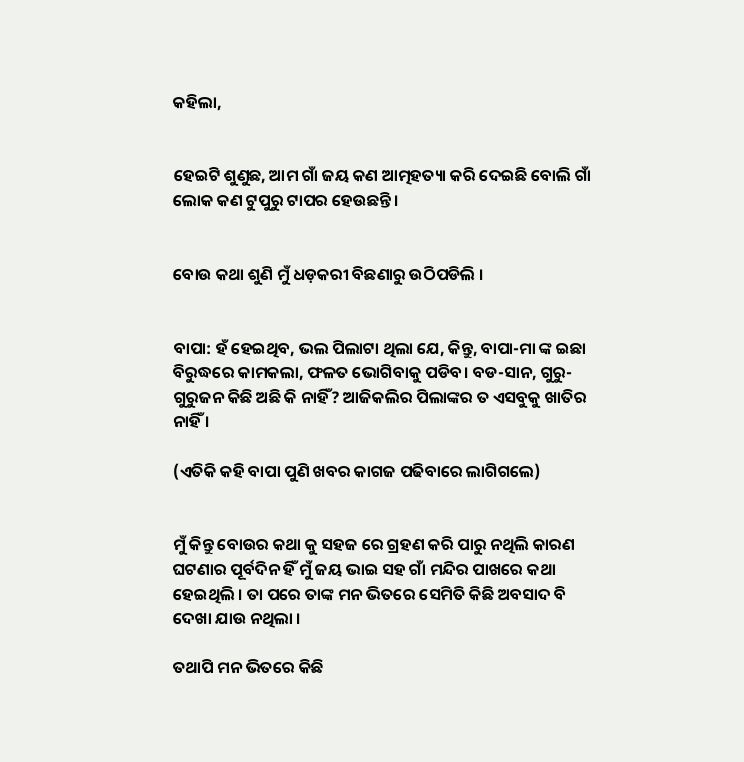କହିଲା,


ହେଇଟି ଶୁଣୁଛ, ଆମ ଗାଁ ଜୟ କଣ ଆତ୍ମହତ୍ୟା କରି ଦେଇଛି ବୋଲି ଗାଁ ଲୋକ କଣ ଟୁପୁରୁ ଟାପର ହେଉଛନ୍ତି ।


ବୋଉ କଥା ଶୁଣି ମୁଁ ଧଡ଼କରୀ ବିଛଣାରୁ ଉଠିପଡିଲି ।


ବାପା: ହଁ ହେଇଥିବ, ଭଲ ପିଲାଟା ଥିଲା ଯେ, କିନ୍ତୁ, ବାପା-ମା ଙ୍କ ଇଛା ବିରୁଦ୍ଧରେ କାମକଲା, ଫଳତ ଭୋଗିବାକୁ ପଡିବ। ବଡ-ସାନ, ଗୁରୁ-ଗୁରୁଜନ କିଛି ଅଛି କି ନାହିଁ? ଆଜିକଲିର ପିଲାଙ୍କର ତ ଏସବୁକୁ ଖାତିର ନାହିଁ ।

(ଏତିକି କହି ବାପା ପୁଣି ଖବର କାଗଜ ପଢିବାରେ ଲାଗିଗଲେ)


ମୁଁ କିନ୍ତୁ ବୋଉର କଥା କୁ ସହଜ ରେ ଗ୍ରହଣ କରି ପାରୁ ନଥିଲି କାରଣ ଘଟଣାର ପୂର୍ବଦିନ ହିଁ ମୁଁ ଜୟ ଭାଇ ସହ ଗାଁ ମନ୍ଦିର ପାଖରେ କଥା ହେଇଥିଲି । ତା ପରେ ତାଙ୍କ ମନ ଭିତରେ ସେମିତି କିଛି ଅବସାଦ ବି ଦେଖା ଯାଉ ନଥିଲା ।

ତଥାପି ମନ ଭିତରେ କିଛି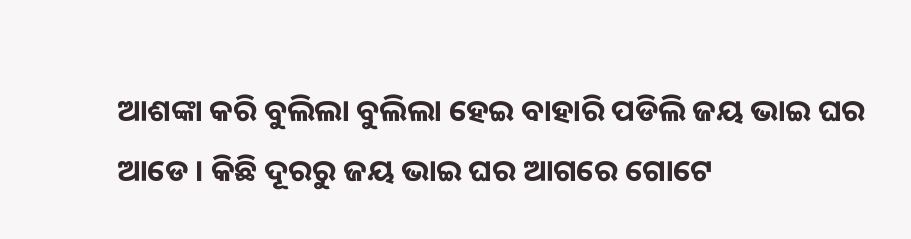ଆଶଙ୍କା କରି ବୁଲିଲା ବୁଲିଲା ହେଇ ବାହାରି ପଡିଲି ଜୟ ଭାଇ ଘର ଆଡେ । କିଛି ଦୂରରୁ ଜୟ ଭାଇ ଘର ଆଗରେ ଗୋଟେ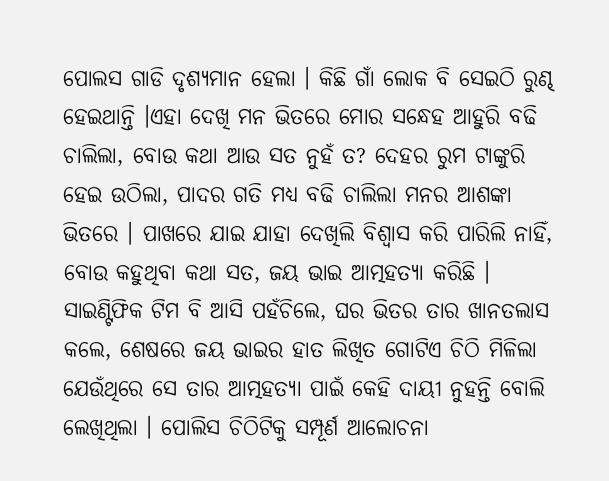ପୋଲସ ଗାଡି ଦୃଶ୍ୟମାନ ହେଲା । କିଛି ଗାଁ ଲୋକ ବି ସେଇଠି ରୁଣ୍ଢ ହେଇଥାନ୍ତି ।ଏହା ଦେଖି ମନ ଭିତରେ ମୋର ସନ୍ଧେହ ଆହୁରି ବଢି ଚାଲିଲା, ବୋଉ କଥା ଆଉ ସତ ନୁହଁ ତ? ଦେହର ରୁମ ଟାଙ୍କୁରି ହେଇ ଉଠିଲା, ପାଦର ଗତି ମଧ୍ୟ ବଢି ଚାଲିଲା ମନର ଆଶଙ୍କା ଭିତରେ । ପାଖରେ ଯାଇ ଯାହା ଦେଖିଲି ବିଶ୍ୱାସ କରି ପାରିଲି ନାହିଁ, ବୋଉ କହୁଥିବା କଥା ସତ, ଜୟ ଭାଇ ଆତ୍ମହତ୍ୟା କରିଛି । ସାଇଣ୍ଟିଫିକ ଟିମ ବି ଆସି ପହଁଚିଲେ, ଘର ଭିତର ତାର ଖାନତଲାସ କଲେ, ଶେଷରେ ଜୟ ଭାଇର ହାତ ଲିଖିତ ଗୋଟିଏ ଚିଠି ମିଳିଲା ଯେଉଁଥିରେ ସେ ତାର ଆତ୍ମହତ୍ୟା ପାଇଁ କେହି ଦାୟୀ ନୁହନ୍ତି ବୋଲି ଲେଖିଥିଲା । ପୋଲିସ ଚିଠିଟିକୁ ସମ୍ପୂର୍ଣ ଆଲୋଚନା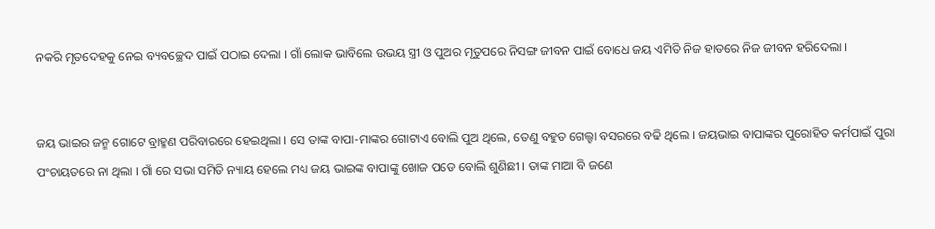ନକରି ମୃତଦେହକୁ ନେଇ ବ୍ୟବଚ୍ଛେଦ ପାଇଁ ପଠାଇ ଦେଲା । ଗାଁ ଲୋକ ଭାବିଲେ ଉଭୟ ସ୍ତ୍ରୀ ଓ ପୁଅର ମୃତୁପରେ ନିସଙ୍ଗ ଜୀବନ ପାଇଁ ବୋଧେ ଜୟ ଏମିତି ନିଜ ହାତରେ ନିଜ ଜୀବନ ହରିଦେଲା ।


ଜୟ ଭାଇର ଜନ୍ମ ଗୋଟେ ବ୍ରାହ୍ମଣ ପରିବାରରେ ହେଇଥିଲା । ସେ ତାଙ୍କ ବାପା-ମାଙ୍କର ଗୋଟାଏ ବୋଲି ପୁଅ ଥିଲେ, ତେଣୁ ବହୁତ ଗେଲ୍ହା ବସରରେ ବଢି ଥିଲେ । ଜୟଭାଇ ବାପାଙ୍କର ପୁରୋହିତ କର୍ମପାଇଁ ପୁରା ପଂଚାୟତରେ ନା ଥିଲା । ଗାଁ ରେ ସଭା ସମିତି ନ୍ୟାୟ ହେଲେ ମଧ୍ୟ ଜୟ ଭାଇଙ୍କ ବାପାଙ୍କୁ ଖୋଜ ପଡେ ବୋଲି ଶୁଣିଛୀ । ତାଙ୍କ ମାଆ ବି ଜଣେ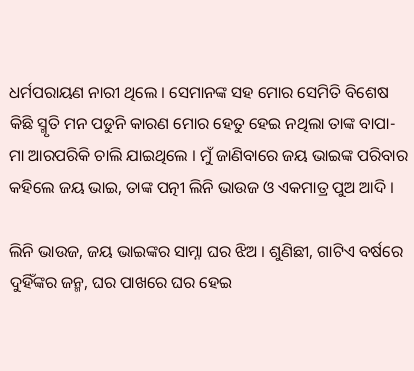ଧର୍ମପରାୟଣ ନାରୀ ଥିଲେ । ସେମାନଙ୍କ ସହ ମୋର ସେମିତି ବିଶେଷ କିଛି ସ୍ମୃତି ମନ ପଡୁନି କାରଣ ମୋର ହେତୁ ହେଇ ନଥିଲା ତାଙ୍କ ବାପା-ମା ଆରପରିକି ଚାଲି ଯାଇଥିଲେ । ମୁଁ ଜାଣିବାରେ ଜୟ ଭାଇଙ୍କ ପରିବାର କହିଲେ ଜୟ ଭାଇ, ତାଙ୍କ ପତ୍ନୀ ଲିନି ଭାଉଜ ଓ ଏକମାତ୍ର ପୁଅ ଆଦି ।

ଲିନି ଭାଉଜ, ଜୟ ଭାଇଙ୍କର ସାମ୍ନା ଘର ଝିଅ । ଶୁଣିଛୀ, ଗାଟିଏ ବର୍ଷରେ ଦୁହିଁଙ୍କର ଜନ୍ମ, ଘର ପାଖରେ ଘର ହେଇ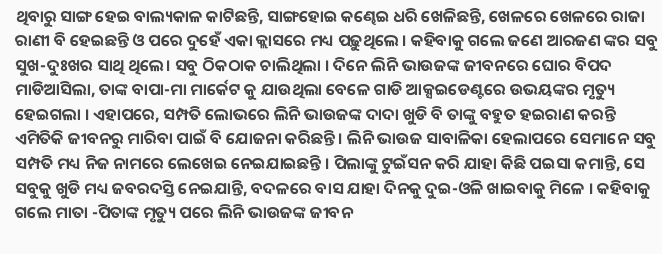ଥିବାରୁ ସାଙ୍ଗ ହେଇ ବାଲ୍ୟକାଳ କାଟିଛନ୍ତି, ସାଙ୍ଗହୋଇ କଣ୍ଢେଇ ଧରି ଖେଳିଛନ୍ତି, ଖେଳରେ ଖେଳରେ ରାଜା ରାଣୀ ବି ହେଇଛନ୍ତି ଓ ପରେ ଦୁହେଁ ଏକା କ୍ଲାସରେ ମଧ୍ୟ ପଢ଼ୁଥିଲେ । କହିବାକୁ ଗଲେ ଜଣେ ଆରଜଣ ଙ୍କର ସବୁ ସୁଖ-ଦୁଃଖର ସାଥି ଥିଲେ। ସବୁ ଠିକଠାକ ଚାଲିଥିଲା । ଦିନେ ଲିନି ଭାଉଜଙ୍କ ଜୀବନରେ ଘୋର ବିପଦ ମାଡିଆସିଲା, ତାଙ୍କ ବାପା-ମା ମାର୍କେଟ କୁ ଯାଉଥିଲା ବେଳେ ଗାଡି ଆକ୍ସଇଡେଣ୍ଟରେ ଉଭୟଙ୍କର ମୃତ୍ୟୁ ହେଇଗଲା । ଏହାପରେ, ସମ୍ପତି ଲୋଭରେ ଲିନି ଭାଉଜଙ୍କ ଦାଦା ଖୁଡି ବି ତାଙ୍କୁ ବହୁତ ହଇରାଣ କରନ୍ତି ଏମିତିକି ଜୀବନରୁ ମାରିବା ପାଇଁ ବି ଯୋଜନା କରିଛନ୍ତି । ଲିନି ଭାଉଜ ସାବାଳିକା ହେଲାପରେ ସେମାନେ ସବୁ ସମ୍ପତି ମଧ୍ୟ ନିଜ ନାମରେ ଲେଖେଇ ନେଇଯାଇଛନ୍ତି । ପିଲାଙ୍କୁ ଟୁଇଁସନ କରି ଯାହା କିଛି ପଇସା କମାନ୍ତି, ସେ ସବୁକୁ ଖୁଡି ମଧ୍ୟ ଜବରଦସ୍ତି ନେଇଯାନ୍ତି, ବଦଳରେ ବାସ ଯାହା ଦିନକୁ ଦୁଇ-ଓଳି ଖାଇବାକୁ ମିଳେ । କହିବାକୁ ଗଲେ ମାତା -ପିତାଙ୍କ ମୃତ୍ୟୁ ପରେ ଲିନି ଭାଉଜଙ୍କ ଜୀବନ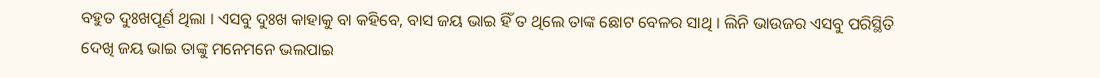ବହୁତ ଦୁଃଖପୂର୍ଣ ଥିଲା । ଏସବୁ ଦୁଃଖ କାହାକୁ ବା କହିବେ, ବାସ ଜୟ ଭାଇ ହିଁ ତ ଥିଲେ ତାଙ୍କ ଛୋଟ ବେଳର ସାଥି । ଲିନି ଭାଉଜର ଏସବୁ ପରିସ୍ଥିତି ଦେଖି ଜୟ ଭାଇ ତାଙ୍କୁ ମନେମନେ ଭଲପାଇ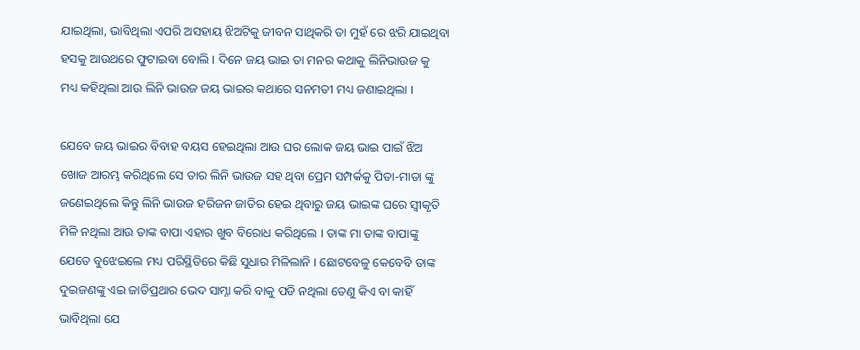ଯାଇଥିଲା, ଭାବିଥିଲା ଏପରି ଅସହାୟ ଝିଅଟିକୁ ଜୀବନ ସାଥିକରି ତା ମୁହଁ ରେ ଝରି ଯାଇଥିବା ହସକୁ ଆଉଥରେ ଫୁଟାଇବା ବୋଲି । ଦିନେ ଜୟ ଭାଇ ତା ମନର କଥାକୁ ଲିନିଭାଉଜ କୁ ମଧ୍ୟ କହିଥିଲା ଆଉ ଲିନି ଭାଉଜ ଜୟ ଭାଇର କଥାରେ ସନମତୀ ମଧ୍ୟ ଜଣାଇଥିଲା ।

ଯେବେ ଜୟ ଭାଇର ବିବାହ ବୟସ ହେଇଥିଲା ଆଉ ଘର ଲୋକ ଜୟ ଭାଇ ପାଇଁ ଝିଅ ଖୋଜ ଆରମ୍ଭ କରିଥିଲେ ସେ ତାର ଲିନି ଭାଉଜ ସହ ଥିବା ପ୍ରେମ ସମ୍ପର୍କକୁ ପିତା-ମାତା ଙ୍କୁ ଜଣେଇଥିଲେ କିନ୍ତୁ ଲିନି ଭାଉଜ ହରିଜନ ଜାତିର ହେଇ ଥିବାରୁ ଜୟ ଭାଇଙ୍କ ଘରେ ସ୍ଵୀକୃତି ମିଳି ନଥିଲା ଆଉ ତାଙ୍କ ବାପା ଏହାର ଖୁବ ବିରୋଧ କରିଥିଲେ । ତାଙ୍କ ମା ତାଙ୍କ ବାପାଙ୍କୁ ଯେତେ ବୁଝେଇଲେ ମଧ୍ୟ ପରିସ୍ଥିତିରେ କିଛି ସୁଧାର ମିଳିଲାନି । ଛୋଟବେଳୁ କେବେବି ତାଙ୍କ ଦୁଇଜଣଙ୍କୁ ଏଇ ଜାତିପ୍ରଥାର ଭେଦ ସାମ୍ନା କରି ବାକୁ ପଡି ନଥିଲା ତେଣୁ କିଏ ବା କାହିଁ ଭାବିଥିଲା ଯେ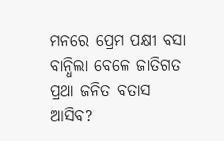ମନରେ ପ୍ରେମ ପକ୍ଷୀ ବସା ବାନ୍ଧିଲା ବେଳେ ଜାତିଗତ ପ୍ରଥା ଜନିତ ବତାସ ଆସିବ?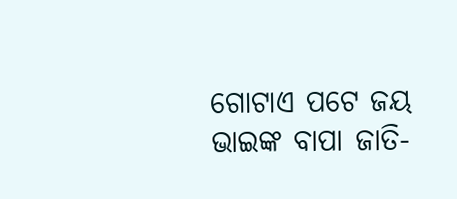ଗୋଟାଏ ପଟେ ଜୟ ଭାଇଙ୍କ ବାପା ଜାତି-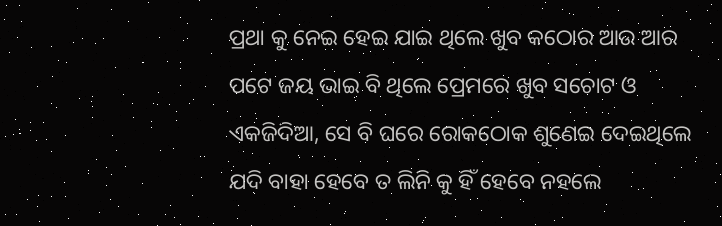ପ୍ରଥା କୁ ନେଇ ହେଇ ଯାଇ ଥିଲେ ଖୁବ କଠୋର ଆଉ ଆର ପଟେ ଜୟ ଭାଇ ବି ଥିଲେ ପ୍ରେମରେ ଖୁବ ସଚୋଟ ଓ ଏକଜିଦିଆ, ସେ ବି ଘରେ ରୋକଠୋକ ଶୁଣେଇ ଦେଇଥିଲେ ଯଦି ବାହା ହେବେ ତ ଲିନି କୁ ହିଁ ହେବେ ନହଲେ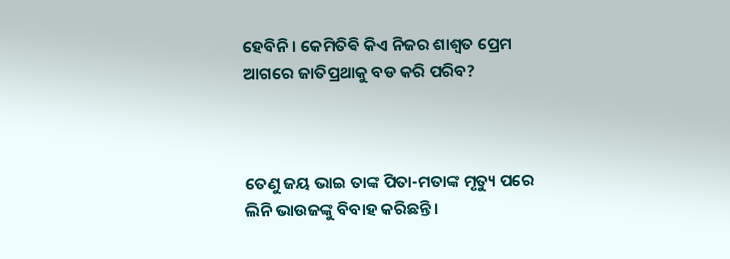ହେବିନି । କେମିତିଵି କିଏ ନିଜର ଶାଶ୍ୱତ ପ୍ରେମ ଆଗରେ ଜାତିପ୍ରଥାକୁ ବଡ କରି ପରିବ?



ତେଣୁ ଜୟ ଭାଇ ତାଙ୍କ ପିତା-ମତାଙ୍କ ମୃତ୍ୟୁ ପରେ ଲିନି ଭାଉଜଙ୍କୁ ବିବାହ କରିଛନ୍ତି ।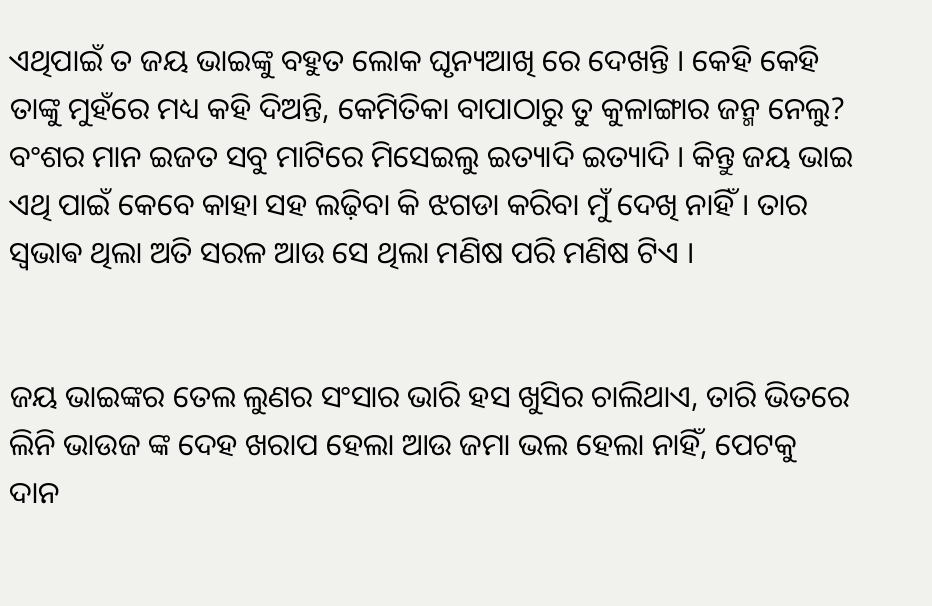ଏଥିପାଇଁ ତ ଜୟ ଭାଇଙ୍କୁ ବହୁତ ଲୋକ ଘୃନ୍ୟଆଖି ରେ ଦେଖନ୍ତି । କେହି କେହି ତାଙ୍କୁ ମୁହଁରେ ମଧ୍ୟ କହି ଦିଅନ୍ତି, କେମିତିକା ବାପାଠାରୁ ତୁ କୁଳାଙ୍ଗାର ଜନ୍ମ ନେଲୁ? ବଂଶର ମାନ ଇଜତ ସବୁ ମାଟିରେ ମିସେଇଲୁ ଇତ୍ୟାଦି ଇତ୍ୟାଦି । କିନ୍ତୁ ଜୟ ଭାଇ ଏଥି ପାଇଁ କେବେ କାହା ସହ ଲଢ଼ିବା କି ଝଗଡା କରିବା ମୁଁ ଦେଖି ନାହିଁ । ତାର ସ୍ଵଭାଵ ଥିଲା ଅତି ସରଳ ଆଉ ସେ ଥିଲା ମଣିଷ ପରି ମଣିଷ ଟିଏ ।


ଜୟ ଭାଇଙ୍କର ତେଲ ଲୁଣର ସଂସାର ଭାରି ହସ ଖୁସିର ଚାଲିଥାଏ, ତାରି ଭିତରେ ଲିନି ଭାଉଜ ଙ୍କ ଦେହ ଖରାପ ହେଲା ଆଉ ଜମା ଭଲ ହେଲା ନାହିଁ, ପେଟକୁ ଦାନ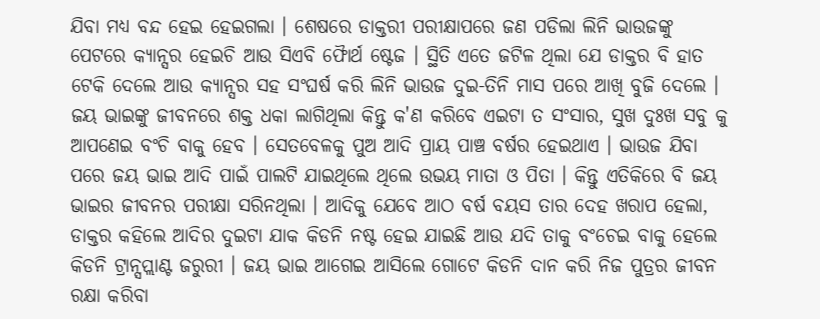ଯିବା ମଧ୍ୟ ବନ୍ଦ ହେଇ ହେଇଗଲା । ଶେଷରେ ଡାକ୍ତରୀ ପରୀକ୍ଷାପରେ ଜଣ ପଡିଲା ଲିନି ଭାଉଜଙ୍କୁ ପେଟରେ କ୍ୟାନ୍ସର ହେଇଚି ଆଉ ସିଏବି ଫୋୖର୍ଥ ଷ୍ଟେଜ । ସ୍ଥିତି ଏତେ ଜଟିଳ ଥିଲା ଯେ ଡାକ୍ତର ବି ହାତ ଟେକି ଦେଲେ ଆଉ କ୍ୟାନ୍ସର ସହ ସଂଘର୍ଷ କରି ଲିନି ଭାଉଜ ଦୁଇ-ତିନି ମାସ ପରେ ଆଖି ବୁଜି ଦେଲେ । ଜୟ ଭାଇଙ୍କୁ ଜୀବନରେ ଶକ୍ତ ଧକା ଲାଗିଥିଲା କିନ୍ତୁ କ'ଣ କରିବେ ଏଇଟା ତ ସଂସାର, ସୁଖ ଦୁଃଖ ସବୁ କୁ ଆପଣେଇ ବଂଚି ବାକୁ ହେବ । ସେତବେଳକୁ ପୁଅ ଆଦି ପ୍ରାୟ ପାଞ୍ଚ ବର୍ଷର ହେଇଥାଏ । ଭାଉଜ ଯିବା ପରେ ଜୟ ଭାଇ ଆଦି ପାଇଁ ପାଲଟି ଯାଇଥିଲେ ଥିଲେ ଉଭୟ ମାତା ଓ ପିତା । କିନ୍ତୁ ଏତିକିରେ ବି ଜୟ ଭାଇର ଜୀବନର ପରୀକ୍ଷା ସରିନଥିଲା । ଆଦିକୁ ଯେବେ ଆଠ ବର୍ଷ ବୟସ ତାର ଦେହ ଖରାପ ହେଲା, ଡାକ୍ତର କହିଲେ ଆଦିର ଦୁଇଟା ଯାକ କିଡନି ନଷ୍ଟ ହେଇ ଯାଇଛି ଆଉ ଯଦି ତାକୁ ବଂଚେଇ ବାକୁ ହେଲେ କିଡନି ଟ୍ରାନ୍ସପ୍ଲାଣ୍ଟ ଜରୁରୀ । ଜୟ ଭାଇ ଆଗେଇ ଆସିଲେ ଗୋଟେ କିଡନି ଦାନ କରି ନିଜ ପୁତ୍ରର ଜୀବନ ରକ୍ଷା କରିବା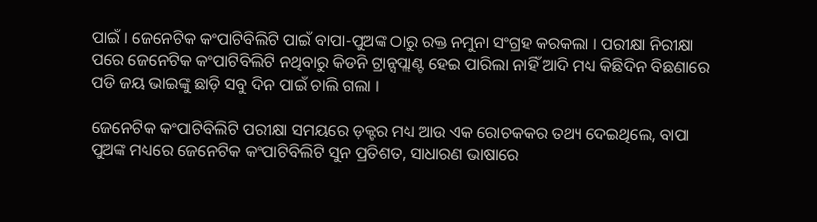ପାଇଁ । ଜେନେଟିକ କଂପାଟିବିଲିଟି ପାଇଁ ବାପା-ପୁଅଙ୍କ ଠାରୁ ରକ୍ତ ନମୁନା ସଂଗ୍ରହ କରକଲା । ପରୀକ୍ଷା ନିରୀକ୍ଷା ପରେ ଜେନେଟିକ କଂପାଟିବିଲିଟି ନଥିବାରୁ କିଡନି ଟ୍ରାନ୍ସପ୍ଲାଣ୍ଟ ହେଇ ପାରିଲା ନାହିଁ ଆଦି ମଧ୍ୟ କିଛିଦିନ ବିଛଣାରେ ପଡି ଜୟ ଭାଇଙ୍କୁ ଛାଡ଼ି ସବୁ ଦିନ ପାଇଁ ଚାଲି ଗଲା ।

ଜେନେଟିକ କଂପାଟିବିଲିଟି ପରୀକ୍ଷା ସମୟରେ ଡ଼କ୍ଟର ମଧ୍ୟ ଆଉ ଏକ ରୋଚକକର ତଥ୍ୟ ଦେଇଥିଲେ, ବାପା ପୁଅଙ୍କ ମଧ୍ୟରେ ଜେନେଟିକ କଂପାଟିବିଲିଟି ସୁନ ପ୍ରତିଶତ, ସାଧାରଣ ଭାଷାରେ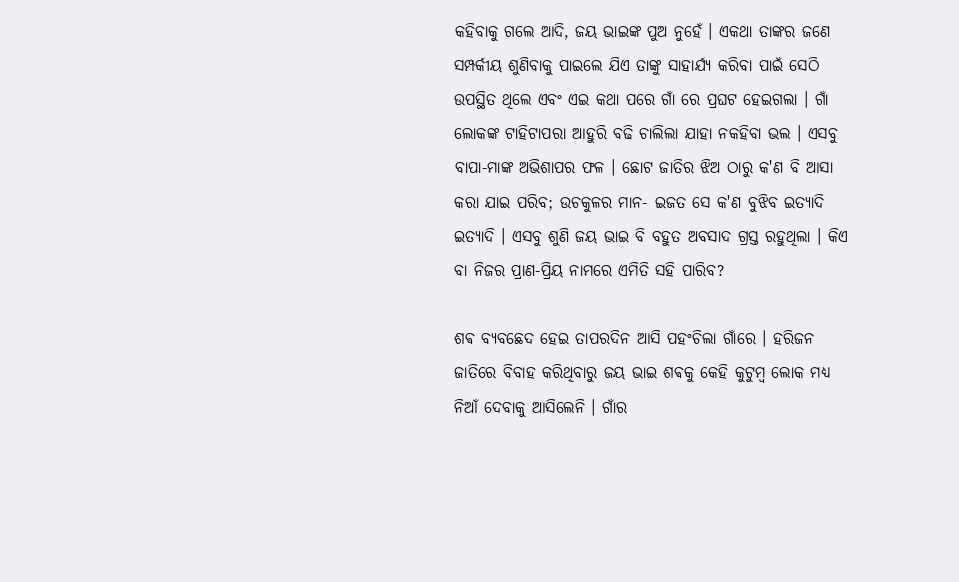କହିବାକୁ ଗଲେ ଆଦି, ଜୟ ଭାଇଙ୍କ ପୁଅ ନୁହେଁ । ଏକଥା ତାଙ୍କର ଜଣେ ସମ୍ପର୍କୀୟ ଶୁଣିବାକୁ ପାଇଲେ ଯିଏ ତାଙ୍କୁ ସାହାର୍ଯ୍ୟ କରିବା ପାଇଁ ସେଠି ଉପସ୍ଥିତ ଥିଲେ ଏବଂ ଏଇ କଥା ପରେ ଗାଁ ରେ ପ୍ରଘଟ ହେଇଗଲା । ଗାଁ ଲୋକଙ୍କ ଟାହିଟାପରା ଆହୁରି ବଢି ଚାଲିଲା ଯାହା ନକହିବା ଭଲ । ଏସବୁ ବାପା-ମାଙ୍କ ଅଭିଶାପର ଫଳ । ଛୋଟ ଜାତିର ଝିଅ ଠାରୁ କ'ଣ ବି ଆସା କରା ଯାଇ ପରିବ; ଉଚକୁଳର ମାନ- ଇଜତ ସେ କ'ଣ ବୁଝିବ ଇତ୍ୟାଦି ଇତ୍ୟାଦି । ଏସବୁ ଶୁଣି ଜୟ ଭାଇ ବି ବହୁତ ଅବସାଦ ଗ୍ରସ୍ତ ରହୁଥିଲା । କିଏ ବା ନିଜର ପ୍ରାଣ-ପ୍ରିୟ ନାମରେ ଏମିତି ସହି ପାରିବ?

ଶଵ ବ୍ୟବଛେଦ ହେଇ ତାପରଦିନ ଆସି ପହଂଚିଲା ଗାଁରେ । ହରିଜନ ଜାତିରେ ବିବାହ କରିଥିବାରୁ ଜୟ ଭାଇ ଶଵକୁ କେହି କୁଟୁମ୍ବ ଲୋକ ମଧ୍ୟ ନିଆଁ ଦେବାକୁ ଆସିଲେନି । ଗାଁର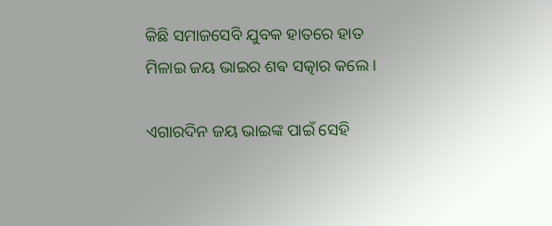କିଛି ସମାଜସେବି ଯୁବକ ହାତରେ ହାତ ମିଳାଇ ଜୟ ଭାଇର ଶଵ ସତ୍କାର କଲେ ।

ଏଗାରଦିନ ଜୟ ଭାଇଙ୍କ ପାଇଁ ସେହି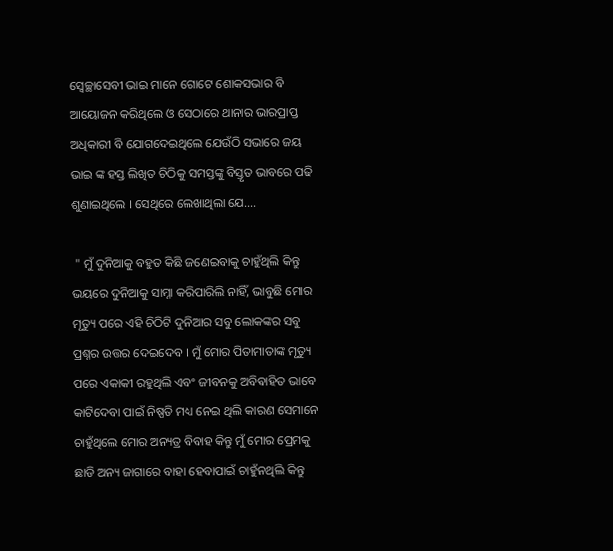ସ୍ବେଚ୍ଛାସେବୀ ଭାଇ ମାନେ ଗୋଟେ ଶୋକସଭାର ବି ଆୟୋଜନ କରିଥିଲେ ଓ ସେଠାରେ ଥାନାର ଭାରପ୍ରାପ୍ତ ଅଧିକାରୀ ବି ଯୋଗଦେଇଥିଲେ ଯେଉଁଠି ସଭାରେ ଜୟ ଭାଇ ଙ୍କ ହସ୍ତ ଲିଖିତ ଚିଠିକୁ ସମସ୍ତଙ୍କୁ ବିସ୍ତୃତ ଭାବରେ ପଢି ଶୁଣାଇଥିଲେ । ସେଥିରେ ଲେଖାଥିଲା ଯେ....

 " ମୁଁ ଦୁନିଆକୁ ବହୁତ କିଛି ଜଣେଇବାକୁ ଚାହୁଁଥିଲି କିନ୍ତୁ ଭୟରେ ଦୁନିଆକୁ ସାମ୍ନା କରିପାରିଲି ନାହିଁ, ଭାବୁଛି ମୋର ମୃତ୍ୟୁ ପରେ ଏହି ଚିଠିଟି ଦୁନିଆର ସବୁ ଲୋକଙ୍କର ସବୁ ପ୍ରଶ୍ନର ଉତ୍ତର ଦେଇଦେବ । ମୁଁ ମୋର ପିତାମାତାଙ୍କ ମୃତ୍ୟୁ ପରେ ଏକାକୀ ରହୁଥିଲି ଏବଂ ଜୀବନକୁ ଅବିଵାହିତ ଭାବେ କାଟିଦେବା ପାଇଁ ନିଷ୍ପତି ମଧ୍ୟ ନେଇ ଥିଲି କାରଣ ସେମାନେ ଚାହୁଁଥିଲେ ମୋର ଅନ୍ୟତ୍ର ବିବାହ କିନ୍ତୁ ମୁଁ ମୋର ପ୍ରେମକୁ ଛାଡି ଅନ୍ୟ ଜାଗାରେ ବାହା ହେବାପାଇଁ ଚାହୁଁନଥିଲି କିନ୍ତୁ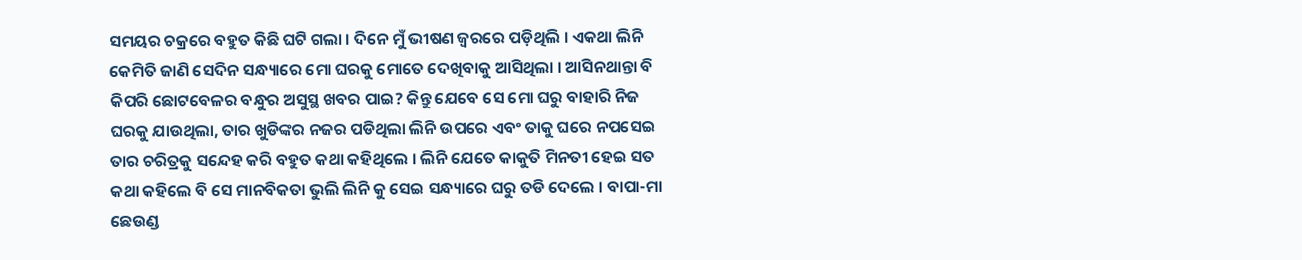ସମୟର ଚକ୍ରରେ ବହୁତ କିଛି ଘଟି ଗଲା । ଦିନେ ମୁଁ ଭୀଷଣ ଜ୍ୱରରେ ପଡ଼ିଥିଲି । ଏକଥା ଲିନି କେମିତି ଜାଣି ସେଦିନ ସନ୍ଧ୍ୟାରେ ମୋ ଘରକୁ ମୋତେ ଦେଖିବାକୁ ଆସିଥିଲା । ଆସିନଥାନ୍ତା ବି କିପରି ଛୋଟବେଳର ବନ୍ଧୁର ଅସୁସ୍ଥ ଖବର ପାଇ? କିନ୍ତୁ ଯେବେ ସେ ମୋ ଘରୁ ବାହାରି ନିଜ ଘରକୁ ଯାଉଥିଲା, ତାର ଖୁଡିଙ୍କର ନଜର ପଡିଥିଲା ଲିନି ଉପରେ ଏବଂ ତାକୁ ଘରେ ନପସେଇ ତାର ଚରିତ୍ରକୁ ସନ୍ଦେହ କରି ବହୁତ କଥା କହିଥିଲେ । ଲିନି ଯେତେ କାକୁତି ମିନତୀ ହେଇ ସତ କଥା କହିଲେ ବି ସେ ମାନବିକତା ଭୁଲି ଲିନି କୁ ସେଇ ସନ୍ଧ୍ୟାରେ ଘରୁ ତଡି ଦେଲେ । ବାପା-ମା ଛେଉଣ୍ଡ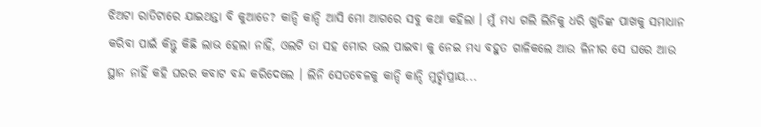ଝିଅଟା ରାତିଟାରେ ଯାଇଥନ୍ତା ବି କୁଆଡେ? କାନ୍ଦି କାନ୍ଦି ଆସି ମୋ ଆଗରେ ସବୁ କଥା କହିଲା । ମୁଁ ମଧ୍ୟ ଗଲି ଲିନିକୁ ଧରି ଖୁଡିଙ୍କ ପାଖକୁ ସମାଧାନ କରିବା ପାଇଁ କିନ୍ତୁ କିଛି ଲାଭ ହେଲା ନାହିଁ, ଓଲଟି ତା ସହ ମୋର ଭଲ ପାଇବା କୁ ନେଇ ମଧ୍ୟ ବହୁତ ଗାଳିକଲେ ଆଉ ଳିନୀର ସେ ଘରେ ଆଉ ସ୍ଥାନ ନାହିଁ କହି ଘରର କବାଟ ବନ୍ଦ କରିଦେଲେ । ଲିନି ସେତବେଳକୁ କାନ୍ଦି କାନ୍ଦି ମୁର୍ଚ୍ଛାପ୍ରାୟ...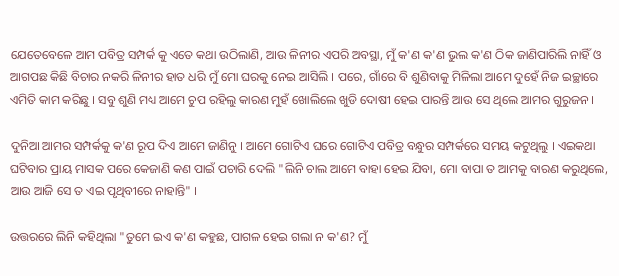ଯେତେବେଳେ ଆମ ପବିତ୍ର ସମ୍ପର୍କ କୁ ଏତେ କଥା ଉଠିଲାଣି, ଆଉ ଳିନୀର ଏପରି ଅବସ୍ଥା, ମୁଁ କ'ଣ କ'ଣ ଭୁଲ କ'ଣ ଠିକ ଜାଣିପାରିଲି ନାହିଁ ଓ ଆଗପଛ କିଛି ବିଚାର ନକରି ଳିନୀର ହାତ ଧରି ମୁଁ ମୋ ଘରକୁ ନେଇ ଆସିଲି । ପରେ, ଗାଁରେ ବି ଶୁଣିବାକୁ ମିଳିଲା ଆମେ ଦୁହେଁ ନିଜ ଇଚ୍ଛାରେ ଏମିତି କାମ କରିଛୁ । ସବୁ ଶୁଣି ମଧ୍ୟ ଆମେ ଚୁପ ରହିଲୁ କାରଣ ମୁହଁ ଖୋଲିଲେ ଖୁଡି ଦୋଷୀ ହେଇ ପାରନ୍ତି ଆଉ ସେ ଥିଲେ ଆମର ଗୁରୁଜନ ।

ଦୁନିଆ ଆମର ସମ୍ପର୍କକୁ କ'ଣ ରୂପ ଦିଏ ଆମେ ଜାଣିନୁ । ଆମେ ଗୋଟିଏ ଘରେ ଗୋଟିଏ ପବିତ୍ର ବନ୍ଧୁର ସମ୍ପର୍କରେ ସମୟ କଟୁଥିଲୁ । ଏଇକଥା ଘଟିବାର ପ୍ରାୟ ମାସକ ପରେ କେଜାଣି କଣ ପାଇଁ ପଚାରି ଦେଲି "ଲିନି ଚାଲ ଆମେ ବାହା ହେଇ ଯିବା, ମୋ ବାପା ତ ଆମକୁ ବାରଣ କରୁଥିଲେ, ଆଉ ଆଜି ସେ ତ ଏଇ ପୃଥିବୀରେ ନାହାନ୍ତି" ।

ଉତ୍ତରରେ ଲିନି କହିଥିଲା "ତୁମେ ଇଏ କ'ଣ କହୁଛ, ପାଗଳ ହେଇ ଗଲା ନ କ'ଣ? ମୁଁ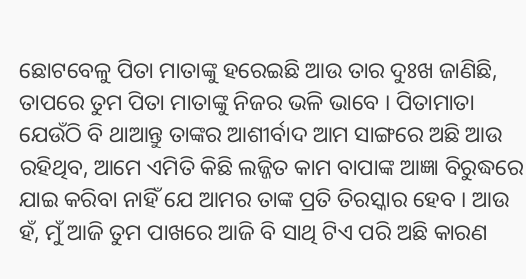ଛୋଟବେଳୁ ପିତା ମାତାଙ୍କୁ ହରେଇଛି ଆଉ ତାର ଦୁଃଖ ଜାଣିଛି, ତାପରେ ତୁମ ପିତା ମାତାଙ୍କୁ ନିଜର ଭଳି ଭାବେ । ପିତାମାତା ଯେଉଁଠି ବି ଥାଆନ୍ତୁ ତାଙ୍କର ଆଶୀର୍ବାଦ ଆମ ସାଙ୍ଗରେ ଅଛି ଆଉ ରହିଥିବ, ଆମେ ଏମିତି କିଛି ଲଜ୍ଜିତ କାମ ବାପାଙ୍କ ଆଜ୍ଞା ବିରୁଦ୍ଧରେ ଯାଇ କରିବା ନାହିଁ ଯେ ଆମର ତାଙ୍କ ପ୍ରତି ତିରସ୍କାର ହେବ । ଆଉ ହଁ, ମୁଁ ଆଜି ତୁମ ପାଖରେ ଆଜି ବି ସାଥି ଟିଏ ପରି ଅଛି କାରଣ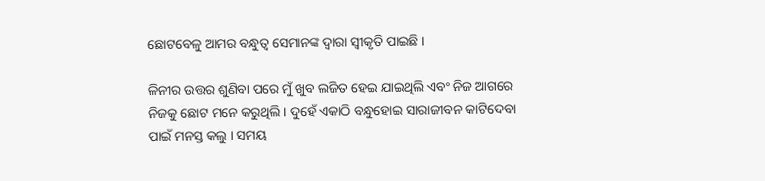ଛୋଟବେଳୁ ଆମର ବନ୍ଧୁତ୍ୱ ସେମାନଙ୍କ ଦ୍ୱାରା ସ୍ଵୀକୃତି ପାଇଛି ।

ଳିନୀର ଉତ୍ତର ଶୁଣିବା ପରେ ମୁଁ ଖୁବ ଲଜିତ ହେଇ ଯାଇଥିଲି ଏବଂ ନିଜ ଆଗରେ ନିଜକୁ ଛୋଟ ମନେ କରୁଥିଲି । ଦୁହେଁ ଏକାଠି ବନ୍ଧୁହୋଇ ସାରାଜୀବନ କାଟିଦେବା ପାଇଁ ମନସ୍ତ କଲୁ । ସମୟ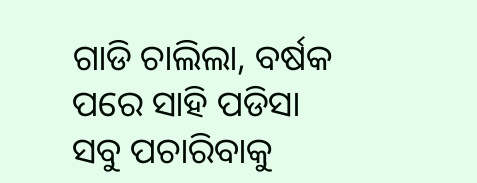ଗାଡି ଚାଲିଲା, ବର୍ଷକ ପରେ ସାହି ପଡିସା ସବୁ ପଚାରିବାକୁ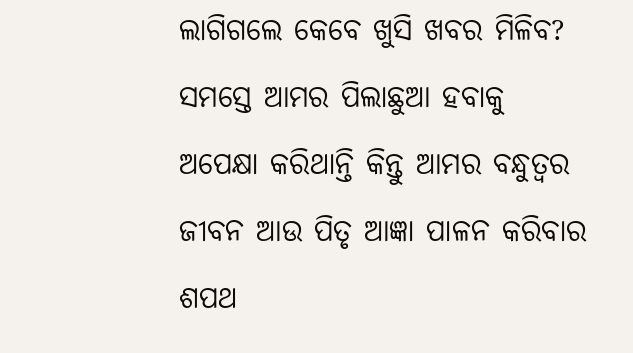ଲାଗିଗଲେ କେବେ ଖୁସି ଖବର ମିଳିବ? ସମସ୍ତେ ଆମର ପିଲାଛୁଆ ହବାକୁ ଅପେକ୍ଷା କରିଥାନ୍ତି କିନ୍ତୁ ଆମର ବନ୍ଧୁତ୍ୱର ଜୀବନ ଆଉ ପିତୃ ଆଜ୍ଞା ପାଳନ କରିବାର ଶପଥ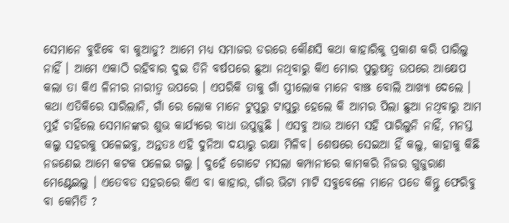ସେମାନେ ବୁଝିବେ ବା କୁଆଡୁ? ଆମେ ମଧ୍ୟ ସମାଜର ଡରରେ କୌଣସି କଥା କାହାରିକୁ ପ୍ରକାଶ କରି ପାରିଲୁ ନାହିଁ । ଆମେ ଏକାଠି ରହିବାର ଦୁଇ ତିନି ବର୍ଷପରେ ଛୁଆ ନଥିବାରୁ କିଏ ମୋର ପୁରୁଷତ୍ୱ ଉପରେ ଆକ୍ଷେପ କଲା ତା କିଏ ଳିନୀର ନାରୀତ୍ୱ ଉପରେ । ଏପରିକି ତାକୁ ଗାଁ ସ୍ତ୍ରୀଲୋକ ମାନେ ବାଞ୍ଝ ବୋଲି ଆଖ୍ୟା ଦେଲେ । କଥା ଏତିକିରେ ସାରିଲାନି, ଗାଁ ରେ ଲୋକ ମାନେ ଟୁପୁରୁ ଟାପୁରୁ ହେଲେ କି ଆମର ପିଲା ଛୁଆ ନଥିବାରୁ ଆମ ମୁହଁ ଚାହିଁଲେ ସେମାନଙ୍କର ଶୁଭ କାର୍ଯ୍ୟରେ ବାଧା ଉପୁଜୁଛି । ଏସବୁ ଆଉ ଆମେ ସହି ପାରିଲୁନି ନାହିଁ, ମନସ୍ତ କଲୁ ସହରକୁ ପଳେଇବୁ, ଅନ୍ତତଃ ଏହି ଦୁନିଆ ଦୟାରୁ ରକ୍ଷା ମିଳିବ। ଶେଷରେ ସେଇଆ ହିଁ କଲୁ, କାହାକୁ କିଛି ନଜଣେଇ ଆମେ କଟକ ପଳେଇ ଗଲୁ । ଦୁହେଁ ଗୋଟେ ମସଲା କମ୍ପାନୀରେ କାମକରି ନିଜର ଗୁଜୁରାଣ ମେଣ୍ଟେଇଲୁ । ଏତେବଡ ସହରରେ କିଏ ବା କାହାର, ଗାଁର ଭିଟା ମାଟି ସବୁବେଳେ ମାନେ ପଡେ କିନ୍ତୁ ଫେରିବୁ ବା କେମିତି ?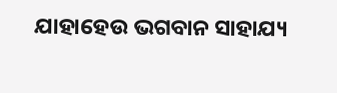ଯାହାହେଉ ଭଗବାନ ସାହାଯ୍ୟ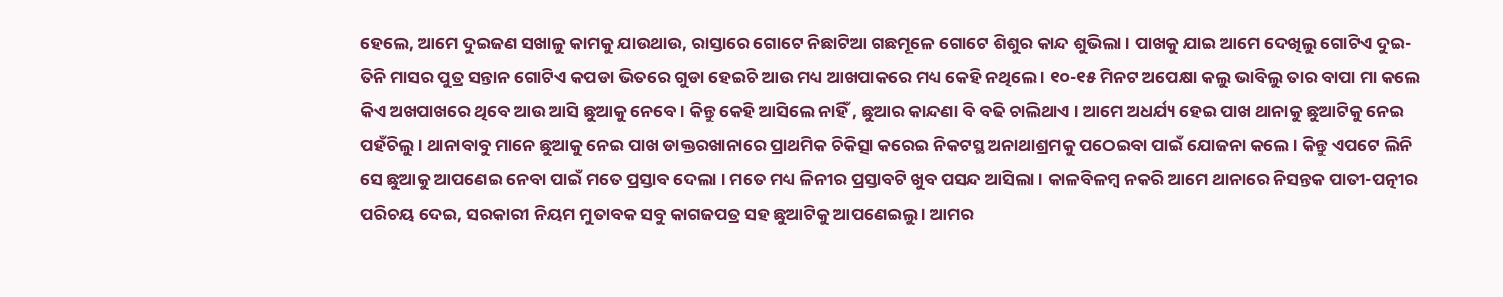ହେଲେ, ଆମେ ଦୁଇଜଣ ସଖାଳୁ କାମକୁ ଯାଉଥାଉ, ରାସ୍ତାରେ ଗୋଟେ ନିଛାଟିଆ ଗଛମୂଳେ ଗୋଟେ ଶିଶୁର କାନ୍ଦ ଶୁଭିଲା । ପାଖକୁ ଯାଇ ଆମେ ଦେଖିଲୁ ଗୋଟିଏ ଦୁଇ-ତିନି ମାସର ପୁତ୍ର ସନ୍ତାନ ଗୋଟିଏ କପଡା ଭିତରେ ଗୁଡା ହେଇଚି ଆଉ ମଧ୍ୟ ଆଖପାକରେ ମଧ୍ୟ କେହି ନଥିଲେ । ୧୦-୧୫ ମିନଟ ଅପେକ୍ଷା କଲୁ ଭାବିଲୁ ତାର ବାପା ମା କଲେ କିଏ ଅଖପାଖରେ ଥିବେ ଆଉ ଆସି ଛୁଆକୁ ନେବେ । କିନ୍ତୁ କେହି ଆସିଲେ ନାହିଁ , ଛୁଆର କାନ୍ଦଣା ବି ବଢି ଚାଲିଥାଏ । ଆମେ ଅଧର୍ଯ୍ୟ ହେଇ ପାଖ ଥାନାକୁ ଛୁଆଟିକୁ ନେଇ ପହଁଚିଲୁ । ଥାନାବାବୁ ମାନେ ଛୁଆକୁ ନେଇ ପାଖ ଡାକ୍ତରଖାନାରେ ପ୍ରାଥମିକ ଚିକିତ୍ସା କରେଇ ନିକଟସ୍ଥ ଅନାଥାଶ୍ରମକୁ ପଠେଇବା ପାଇଁ ଯୋଜନା କଲେ । କିନ୍ତୁ ଏପଟେ ଲିନି ସେ ଛୁଆକୁ ଆପଣେଇ ନେବା ପାଇଁ ମତେ ପ୍ରସ୍ତାବ ଦେଲା । ମତେ ମଧ୍ୟ ଳିନୀର ପ୍ରସ୍ତାବଟି ଖୁବ ପସନ୍ଦ ଆସିଲା । କାଳବିଳମ୍ବ ନକରି ଆମେ ଥାନାରେ ନିସନ୍ତକ ପାତୀ-ପତ୍ନୀର ପରିଚୟ ଦେଇ, ସରକାରୀ ନିୟମ ମୁତାବକ ସବୁ କାଗଜପତ୍ର ସହ ଛୁଆଟିକୁ ଆପଣେଇଲୁ । ଆମର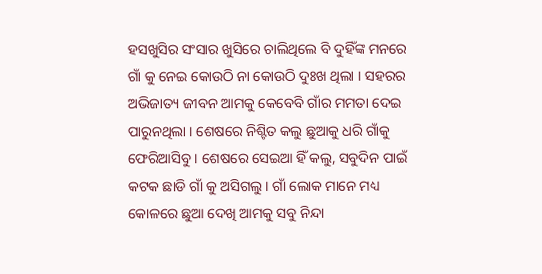ହସଖୁସିର ସଂସାର ଖୁସିରେ ଚାଲିଥିଲେ ବି ଦୁହିଁଙ୍କ ମନରେ ଗାଁ କୁ ନେଇ କୋଉଠି ନା କୋଉଠି ଦୁଃଖ ଥିଲା । ସହରର ଅଭିଜାତ୍ୟ ଜୀବନ ଆମକୁ କେବେବି ଗାଁର ମମତା ଦେଇ ପାରୁନଥିଲା । ଶେଷରେ ନିଶ୍ଟିତ କଲୁ ଛୁଆକୁ ଧରି ଗାଁକୁ ଫେରିଆସିବୁ । ଶେଷରେ ସେଇଆ ହିଁ କଲୁ, ସବୁଦିନ ପାଇଁ କଟକ ଛାଡି ଗାଁ କୁ ଅସିଗଲୁ । ଗାଁ ଲୋକ ମାନେ ମଧ୍ୟ କୋଳରେ ଛୁଆ ଦେଖି ଆମକୁ ସବୁ ନିନ୍ଦା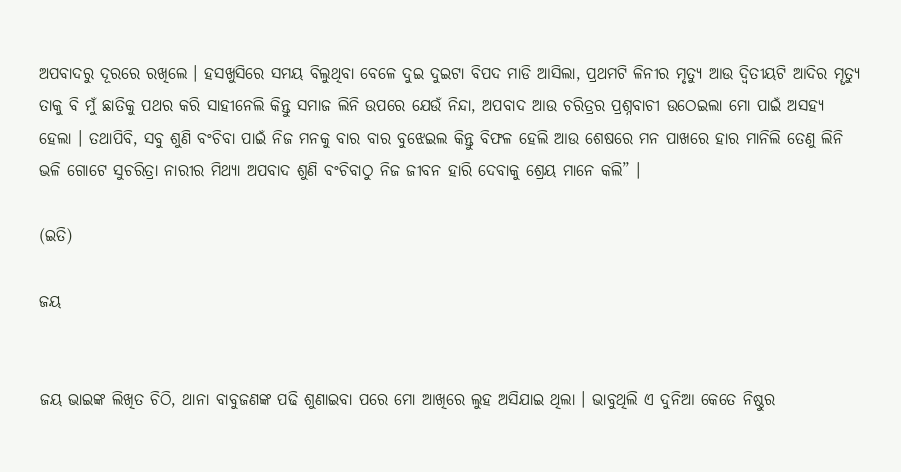ଅପବାଦରୁ ଦୂରରେ ରଖିଲେ । ହସଖୁସିରେ ସମୟ ବିଲୁଥିବା ବେଳେ ଦୁଇ ଦୁଇଟା ବିପଦ ମାଡି ଆସିଲା, ପ୍ରଥମଟି ଳିନୀର ମୃତ୍ୟୁ ଆଉ ଦ୍ୱିତୀୟଟି ଆଦିର ମୄତ୍ୟୁ ତାକୁ ବି ମୁଁ ଛାତିକୁ ପଥର କରି ସାହୀନେଲି କିନ୍ତୁ ସମାଜ ଲିନି ଉପରେ ଯେଉଁ ନିନ୍ଦା, ଅପବାଦ ଆଉ ଚରିତ୍ରର ପ୍ରଶ୍ନବାଚୀ ଉଠେଇଲା ମୋ ପାଇଁ ଅସହ୍ୟ ହେଲା । ତଥାପିବି, ସବୁ ଶୁଣି ବଂଚିବା ପାଇଁ ନିଜ ମନକୁ ବାର ବାର ବୁଝେଇଲ କିନ୍ତୁ ବିଫଳ ହେଲି ଆଉ ଶେଷରେ ମନ ପାଖରେ ହାର ମାନିଲି ତେଣୁ ଲିନି ଭଳି ଗୋଟେ ସୁଚରିତ୍ରା ନାରୀର ମିଥ୍ୟା ଅପବାଦ ଶୁଣି ବଂଚିବାଠୁ ନିଜ ଜୀବନ ହାରି ଦେବାକୁ ଶ୍ରେୟ ମାନେ କଲି” ।

(ଇତି)

ଜୟ


ଜୟ ଭାଇଙ୍କ ଲିଖିତ ଚିଠି, ଥାନା ବାବୁଜଣଙ୍କ ପଢି ଶୁଣାଇବା ପରେ ମୋ ଆଖିରେ ଲୁହ ଅସିଯାଇ ଥିଲା । ଭାବୁଥିଲି ଏ ଦୁନିଆ କେତେ ନିଷ୍ଠୁର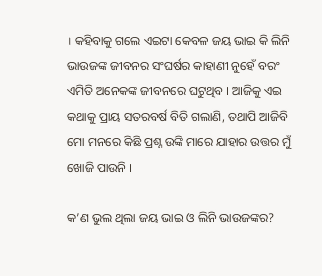। କହିବାକୁ ଗଲେ ଏଇଟା କେବଳ ଜୟ ଭାଇ କି ଲିନି ଭାଉଜଙ୍କ ଜୀବନର ସଂଘର୍ଷର କାହାଣୀ ନୁହେଁ ବରଂ ଏମିତି ଅନେକଙ୍କ ଜୀବନରେ ଘଟୁଥିବ । ଆଜିକୁ ଏଇ କଥାକୁ ପ୍ରାୟ ସତରବର୍ଷ ବିତି ଗଲାଣି, ତଥାପି ଆଜିବି ମୋ ମନରେ କିଛି ପ୍ରଶ୍ନ ଉଙ୍କି ମାରେ ଯାହାର ଉତ୍ତର ମୁଁ ଖୋଜି ପାଉନି ।

କ’ଣ ଭୁଲ ଥିଲା ଜୟ ଭାଇ ଓ ଲିନି ଭାଉଜଙ୍କର?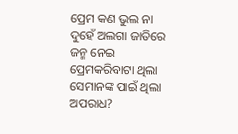ପ୍ରେମ କଣ ଭୁଲ ନା ଦୁହେଁ ଅଲଗା ଜାତିରେ ଜନ୍ମ ନେଇ ପ୍ରେମକରିବାଟା ଥିଲା ସେମାନଙ୍କ ପାଇଁ ଥିଲା ଅପରାଧ?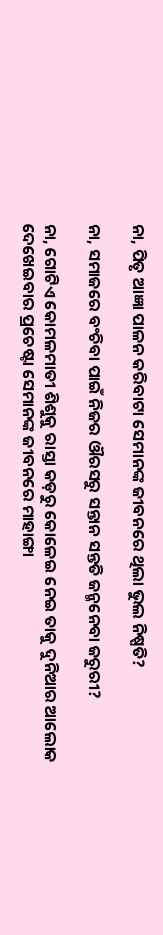ନା, ପିତୃ ଆଜ୍ଞା ପାଳନ କରିବାଟା ସେମାନଙ୍କ ଜୀବନରେ ଥିଲା ଭୁଲ ନିଷ୍ପତି?

ନା, ସମାଜରେ ବଂଚିବା ପାଇଁ ନିଜର ଔରସରୁ ସନ୍ତାନ ସନ୍ତତି ଜନ୍ମନେବା ଜରୁରୀ?

ନା, ଗୋଟିଏ କୋମଳମାତୀ ଶିଶୁକୁ ରାସ୍ତା କଡ଼ରୁ କୋଳେଇ ନେଇ ତାକୁ ଦୁନିଆର ଆଲୋକ ଦେଖେଇବାର ପ୍ରଚେଷ୍ଟା ସେମାନଙ୍କ ଜୀବନରେ ମାହାଙ୍ଗା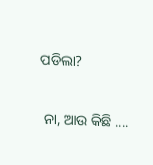ପଡିଲା?

 ନା, ଆଉ କିଛି ....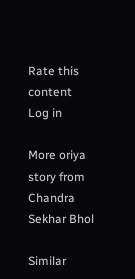Rate this content
Log in

More oriya story from Chandra Sekhar Bhol

Similar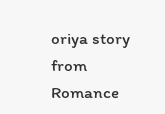oriya story from Romance